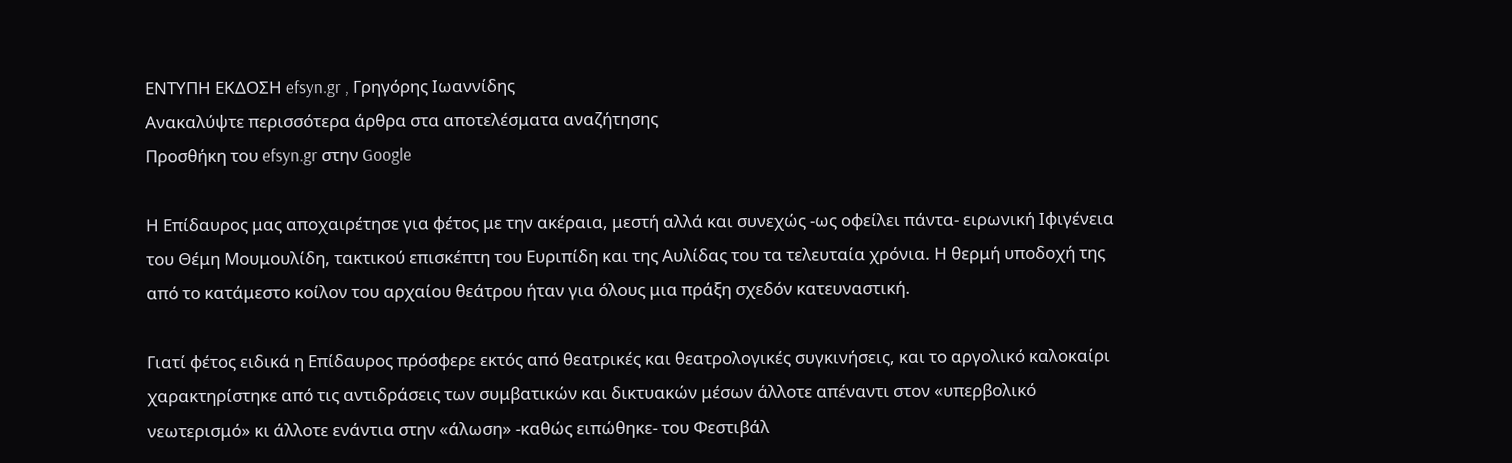ΕΝΤΥΠΗ ΕΚΔΟΣΗ efsyn.gr , Γρηγόρης Ιωαννίδης
Ανακαλύψτε περισσότερα άρθρα στα αποτελέσματα αναζήτησης
Προσθήκη του efsyn.gr στην Google

Η Επίδαυρος μας αποχαιρέτησε για φέτος με την ακέραια, μεστή αλλά και συνεχώς -ως οφείλει πάντα- ειρωνική Ιφιγένεια του Θέμη Μουμουλίδη, τακτικού επισκέπτη του Ευριπίδη και της Αυλίδας του τα τελευταία χρόνια. Η θερμή υποδοχή της από το κατάμεστο κοίλον του αρχαίου θεάτρου ήταν για όλους μια πράξη σχεδόν κατευναστική.

Γιατί φέτος ειδικά η Επίδαυρος πρόσφερε εκτός από θεατρικές και θεατρολογικές συγκινήσεις, και το αργολικό καλοκαίρι χαρακτηρίστηκε από τις αντιδράσεις των συμβατικών και δικτυακών μέσων άλλοτε απέναντι στον «υπερβολικό νεωτερισμό» κι άλλοτε ενάντια στην «άλωση» -καθώς ειπώθηκε- του Φεστιβάλ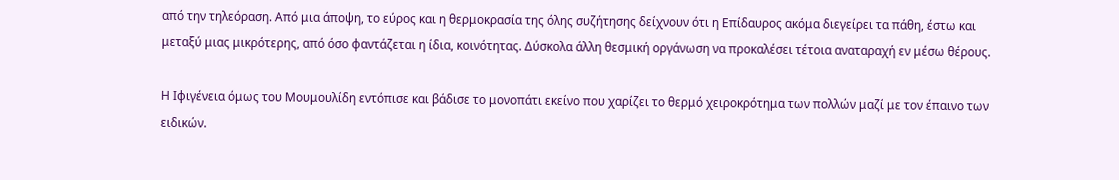από την τηλεόραση. Από μια άποψη, το εύρος και η θερμοκρασία της όλης συζήτησης δείχνουν ότι η Επίδαυρος ακόμα διεγείρει τα πάθη, έστω και μεταξύ μιας μικρότερης, από όσο φαντάζεται η ίδια, κοινότητας. Δύσκολα άλλη θεσμική οργάνωση να προκαλέσει τέτοια αναταραχή εν μέσω θέρους.

Η Ιφιγένεια όμως του Μουμουλίδη εντόπισε και βάδισε το μονοπάτι εκείνο που χαρίζει το θερμό χειροκρότημα των πολλών μαζί με τον έπαινο των ειδικών.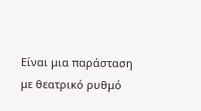Είναι μια παράσταση με θεατρικό ρυθμό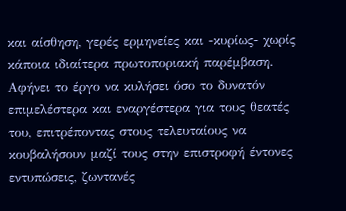και αίσθηση, γερές ερμηνείες και -κυρίως- χωρίς κάποια ιδιαίτερα πρωτοποριακή παρέμβαση. Αφήνει το έργο να κυλήσει όσο το δυνατόν επιμελέστερα και εναργέστερα για τους θεατές του, επιτρέποντας στους τελευταίους να κουβαλήσουν μαζί τους στην επιστροφή έντονες εντυπώσεις, ζωντανές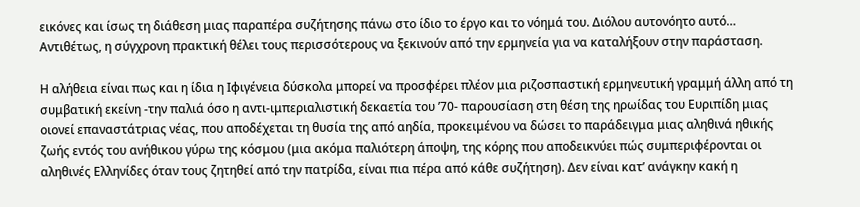εικόνες και ίσως τη διάθεση μιας παραπέρα συζήτησης πάνω στο ίδιο το έργο και το νόημά του. Διόλου αυτονόητο αυτό… Αντιθέτως, η σύγχρονη πρακτική θέλει τους περισσότερους να ξεκινούν από την ερμηνεία για να καταλήξουν στην παράσταση.

Η αλήθεια είναι πως και η ίδια η Ιφιγένεια δύσκολα μπορεί να προσφέρει πλέον μια ριζοσπαστική ερμηνευτική γραμμή άλλη από τη συμβατική εκείνη -την παλιά όσο η αντι-ιμπεριαλιστική δεκαετία του ’70- παρουσίαση στη θέση της ηρωίδας του Ευριπίδη μιας οιονεί επαναστάτριας νέας, που αποδέχεται τη θυσία της από αηδία, προκειμένου να δώσει το παράδειγμα μιας αληθινά ηθικής ζωής εντός του ανήθικου γύρω της κόσμου (μια ακόμα παλιότερη άποψη, της κόρης που αποδεικνύει πώς συμπεριφέρονται οι αληθινές Ελληνίδες όταν τους ζητηθεί από την πατρίδα, είναι πια πέρα από κάθε συζήτηση). Δεν είναι κατ’ ανάγκην κακή η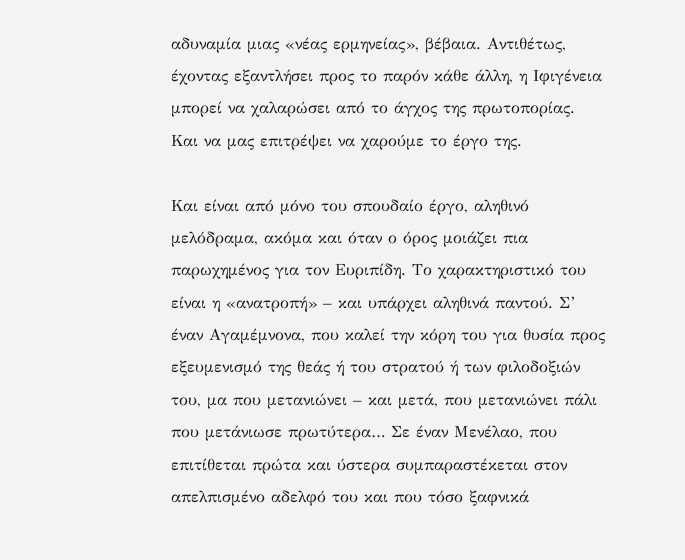αδυναμία μιας «νέας ερμηνείας», βέβαια. Αντιθέτως, έχοντας εξαντλήσει προς το παρόν κάθε άλλη, η Ιφιγένεια μπορεί να χαλαρώσει από το άγχος της πρωτοπορίας. Και να μας επιτρέψει να χαρούμε το έργο της.

Και είναι από μόνο του σπουδαίο έργο, αληθινό μελόδραμα, ακόμα και όταν ο όρος μοιάζει πια παρωχημένος για τον Ευριπίδη. Το χαρακτηριστικό του είναι η «ανατροπή» – και υπάρχει αληθινά παντού. Σ’ έναν Αγαμέμνονα, που καλεί την κόρη του για θυσία προς εξευμενισμό της θεάς ή του στρατού ή των φιλοδοξιών του, μα που μετανιώνει – και μετά, που μετανιώνει πάλι που μετάνιωσε πρωτύτερα… Σε έναν Μενέλαο, που επιτίθεται πρώτα και ύστερα συμπαραστέκεται στον απελπισμένο αδελφό του και που τόσο ξαφνικά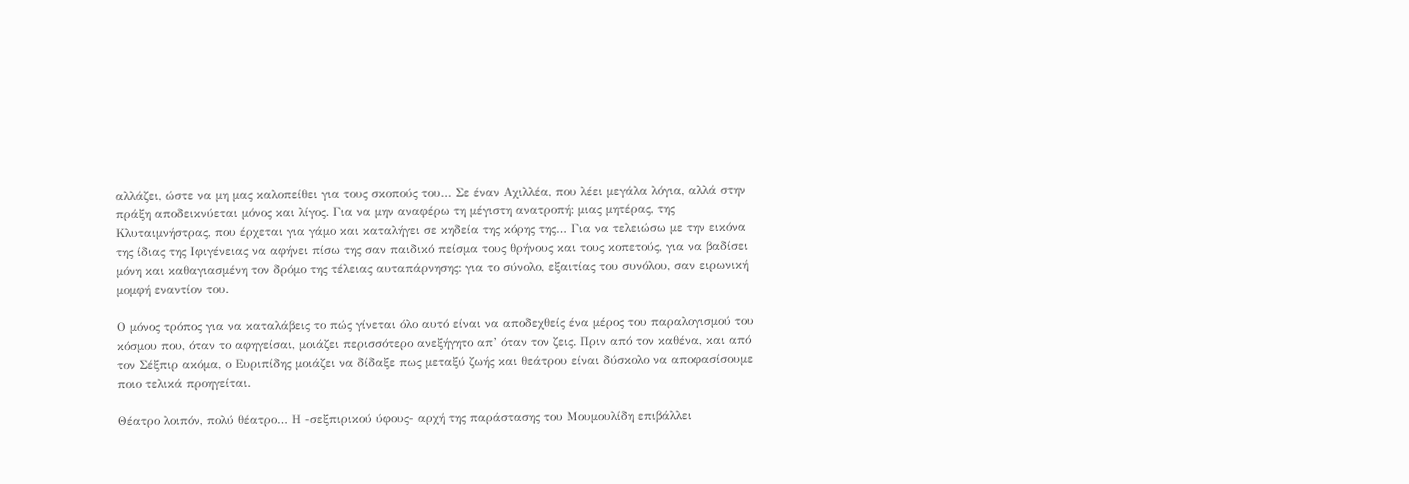αλλάζει, ώστε να μη μας καλοπείθει για τους σκοπούς του… Σε έναν Αχιλλέα, που λέει μεγάλα λόγια, αλλά στην πράξη αποδεικνύεται μόνος και λίγος. Για να μην αναφέρω τη μέγιστη ανατροπή: μιας μητέρας, της Κλυταιμνήστρας, που έρχεται για γάμο και καταλήγει σε κηδεία της κόρης της… Για να τελειώσω με την εικόνα της ίδιας της Ιφιγένειας να αφήνει πίσω της σαν παιδικό πείσμα τους θρήνους και τους κοπετούς, για να βαδίσει μόνη και καθαγιασμένη τον δρόμο της τέλειας αυταπάρνησης: για το σύνολο, εξαιτίας του συνόλου, σαν ειρωνική μομφή εναντίον του.

Ο μόνος τρόπος για να καταλάβεις το πώς γίνεται όλο αυτό είναι να αποδεχθείς ένα μέρος του παραλογισμού του κόσμου που, όταν το αφηγείσαι, μοιάζει περισσότερο ανεξήγητο απ’ όταν τον ζεις. Πριν από τον καθένα, και από τον Σέξπιρ ακόμα, ο Ευριπίδης μοιάζει να δίδαξε πως μεταξύ ζωής και θεάτρου είναι δύσκολο να αποφασίσουμε ποιο τελικά προηγείται.

Θέατρο λοιπόν, πολύ θέατρο… Η -σεξπιρικού ύφους- αρχή της παράστασης του Μουμουλίδη επιβάλλει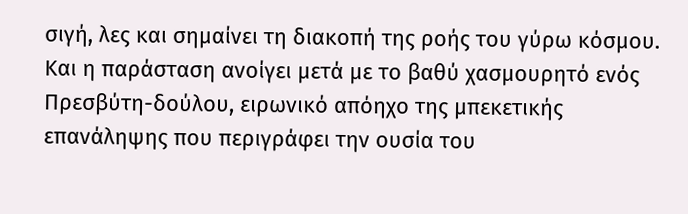σιγή, λες και σημαίνει τη διακοπή της ροής του γύρω κόσμου. Και η παράσταση ανοίγει μετά με το βαθύ χασμουρητό ενός Πρεσβύτη-δούλου, ειρωνικό απόηχο της μπεκετικής επανάληψης που περιγράφει την ουσία του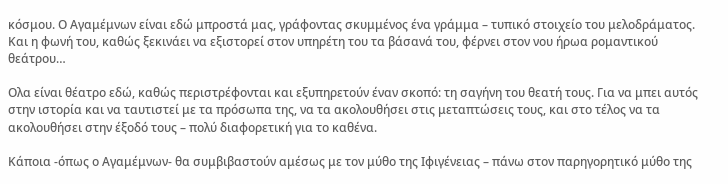κόσμου. Ο Αγαμέμνων είναι εδώ μπροστά μας, γράφοντας σκυμμένος ένα γράμμα – τυπικό στοιχείο του μελοδράματος. Και η φωνή του, καθώς ξεκινάει να εξιστορεί στον υπηρέτη του τα βάσανά του, φέρνει στον νου ήρωα ρομαντικού θεάτρου…

Ολα είναι θέατρο εδώ, καθώς περιστρέφονται και εξυπηρετούν έναν σκοπό: τη σαγήνη του θεατή τους. Για να μπει αυτός στην ιστορία και να ταυτιστεί με τα πρόσωπα της, να τα ακολουθήσει στις μεταπτώσεις τους, και στο τέλος να τα ακολουθήσει στην έξοδό τους – πολύ διαφορετική για το καθένα.

Κάποια -όπως ο Αγαμέμνων- θα συμβιβαστούν αμέσως με τον μύθο της Ιφιγένειας – πάνω στον παρηγορητικό μύθο της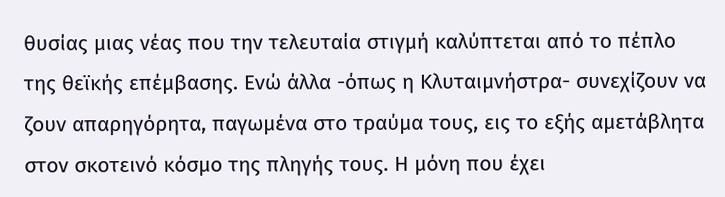θυσίας μιας νέας που την τελευταία στιγμή καλύπτεται από το πέπλο της θεϊκής επέμβασης. Ενώ άλλα -όπως η Κλυταιμνήστρα- συνεχίζουν να ζουν απαρηγόρητα, παγωμένα στο τραύμα τους, εις το εξής αμετάβλητα στον σκοτεινό κόσμο της πληγής τους. Η μόνη που έχει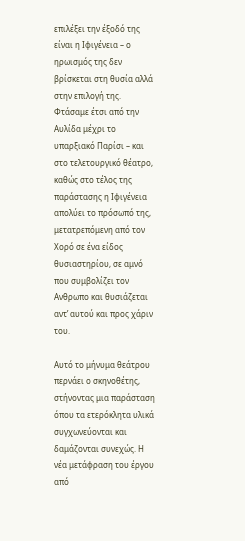επιλέξει την έξοδό της είναι η Ιφιγένεια – ο ηρωισμός της δεν βρίσκεται στη θυσία αλλά στην επιλογή της. Φτάσαμε έτσι από την Αυλίδα μέχρι το υπαρξιακό Παρίσι – και στο τελετουργικό θέατρο, καθώς στο τέλος της παράστασης η Ιφιγένεια απολύει το πρόσωπό της, μετατρεπόμενη από τον Χορό σε ένα είδος θυσιαστηρίου, σε αμνό που συμβολίζει τον Ανθρωπο και θυσιάζεται αντ’ αυτού και προς χάριν του.

Αυτό το μήνυμα θεάτρου περνάει ο σκηνοθέτης, στήνοντας μια παράσταση όπου τα ετερόκλητα υλικά συγχωνεύονται και δαμάζονται συνεχώς. Η νέα μετάφραση του έργου από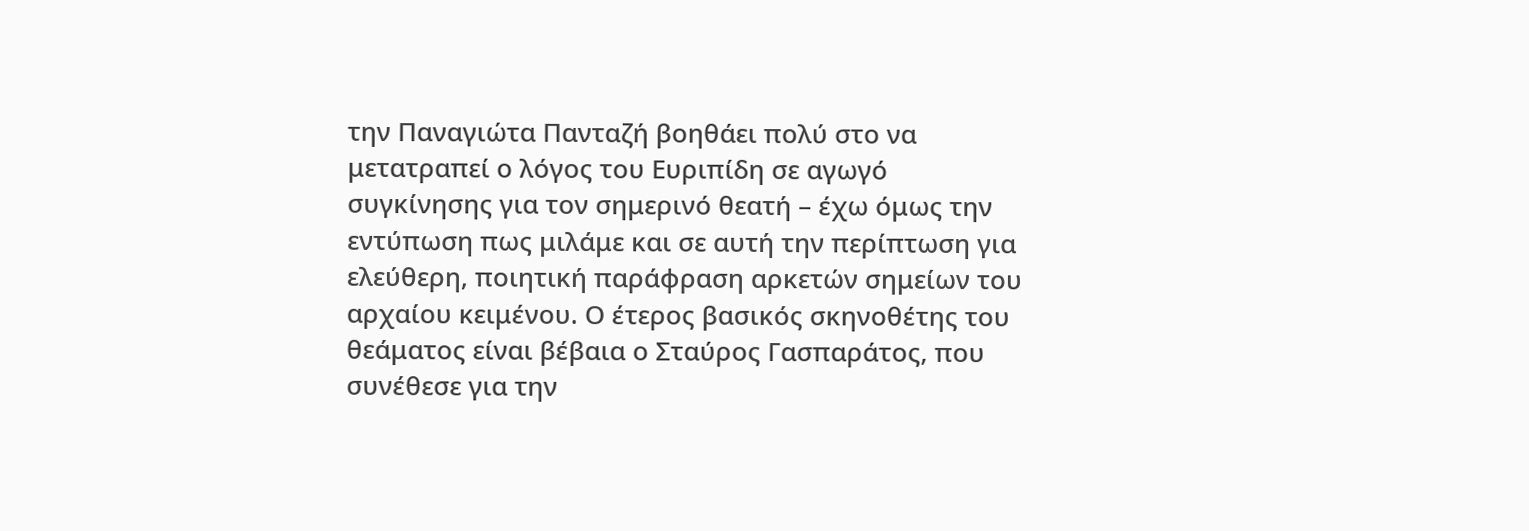την Παναγιώτα Πανταζή βοηθάει πολύ στο να μετατραπεί ο λόγος του Ευριπίδη σε αγωγό συγκίνησης για τον σημερινό θεατή – έχω όμως την εντύπωση πως μιλάμε και σε αυτή την περίπτωση για ελεύθερη, ποιητική παράφραση αρκετών σημείων του αρχαίου κειμένου. Ο έτερος βασικός σκηνοθέτης του θεάματος είναι βέβαια ο Σταύρος Γασπαράτος, που συνέθεσε για την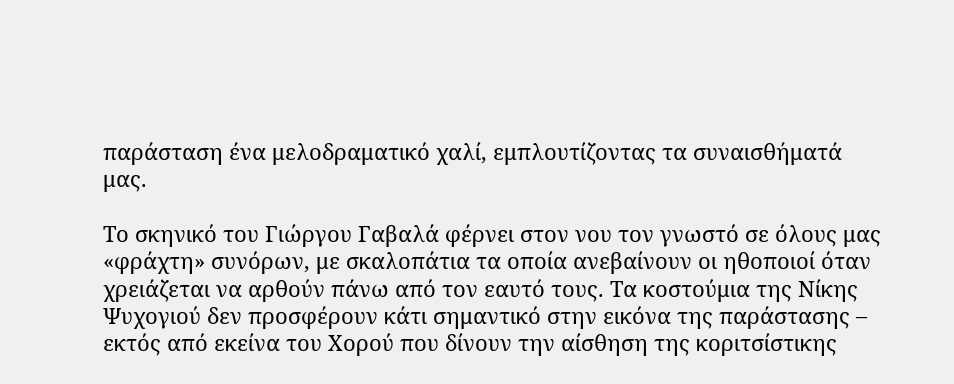παράσταση ένα μελοδραματικό χαλί, εμπλουτίζοντας τα συναισθήματά μας.

Το σκηνικό του Γιώργου Γαβαλά φέρνει στον νου τον γνωστό σε όλους μας «φράχτη» συνόρων, με σκαλοπάτια τα οποία ανεβαίνουν οι ηθοποιοί όταν χρειάζεται να αρθούν πάνω από τον εαυτό τους. Τα κοστούμια της Νίκης Ψυχογιού δεν προσφέρουν κάτι σημαντικό στην εικόνα της παράστασης – εκτός από εκείνα του Χορού που δίνουν την αίσθηση της κοριτσίστικης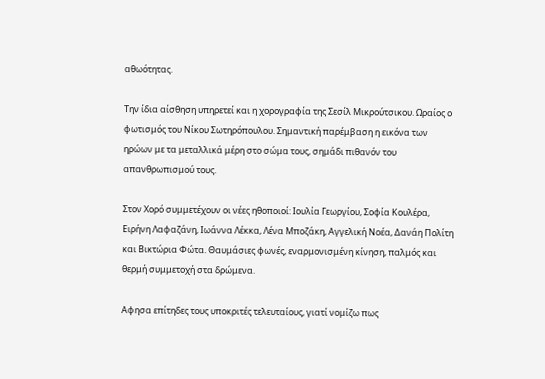αθωότητας.

Την ίδια αίσθηση υπηρετεί και η χορογραφία της Σεσίλ Μικρούτσικου. Ωραίος ο φωτισμός του Νίκου Σωτηρόπουλου. Σημαντική παρέμβαση η εικόνα των ηρώων με τα μεταλλικά μέρη στο σώμα τους, σημάδι πιθανόν του απανθρωπισμού τους.

Στον Χορό συμμετέχουν οι νέες ηθοποιοί: Ιουλία Γεωργίου, Σοφία Κουλέρα, Ειρήνη Λαφαζάνη, Ιωάννα Λέκκα, Λένα Μποζάκη, Αγγελική Νοέα, Δανάη Πολίτη και Βικτώρια Φώτα. Θαυμάσιες φωνές, εναρμονισμένη κίνηση, παλμός και θερμή συμμετοχή στα δρώμενα.

Αφησα επίτηδες τους υποκριτές τελευταίους, γιατί νομίζω πως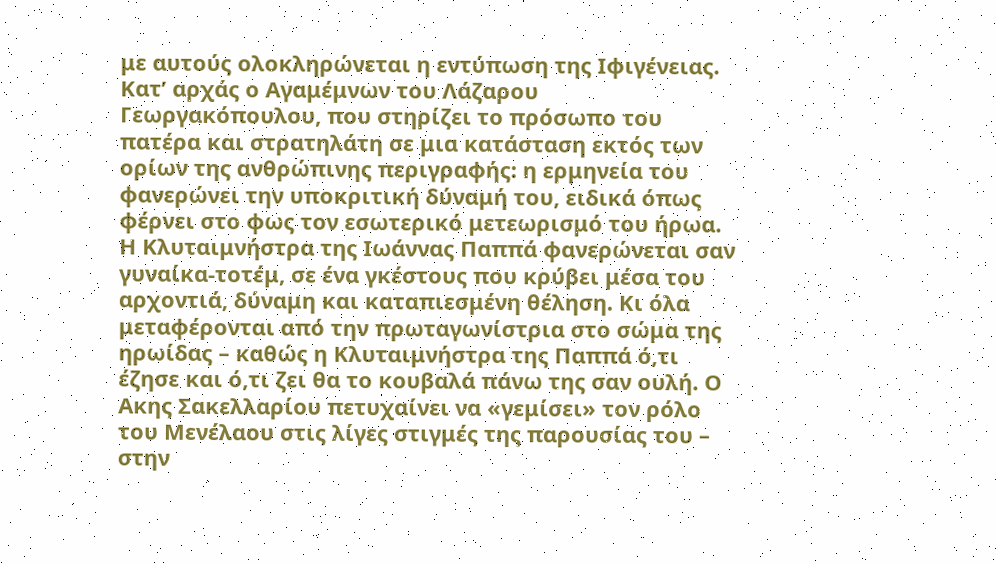με αυτούς ολοκληρώνεται η εντύπωση της Ιφιγένειας. Κατ’ αρχάς ο Αγαμέμνων του Λάζαρου Γεωργακόπουλου, που στηρίζει το πρόσωπο του πατέρα και στρατηλάτη σε μια κατάσταση εκτός των ορίων της ανθρώπινης περιγραφής: η ερμηνεία του φανερώνει την υποκριτική δύναμή του, ειδικά όπως φέρνει στο φως τον εσωτερικό μετεωρισμό του ήρωα. Η Κλυταιμνήστρα της Ιωάννας Παππά φανερώνεται σαν γυναίκα-τοτέμ, σε ένα γκέστους που κρύβει μέσα του αρχοντιά, δύναμη και καταπιεσμένη θέληση. Κι όλα μεταφέρονται από την πρωταγωνίστρια στο σώμα της ηρωίδας – καθώς η Κλυταιμνήστρα της Παππά ό,τι έζησε και ό,τι ζει θα το κουβαλά πάνω της σαν ουλή. Ο Ακης Σακελλαρίου πετυχαίνει να «γεμίσει» τον ρόλο του Μενέλαου στις λίγες στιγμές της παρουσίας του – στην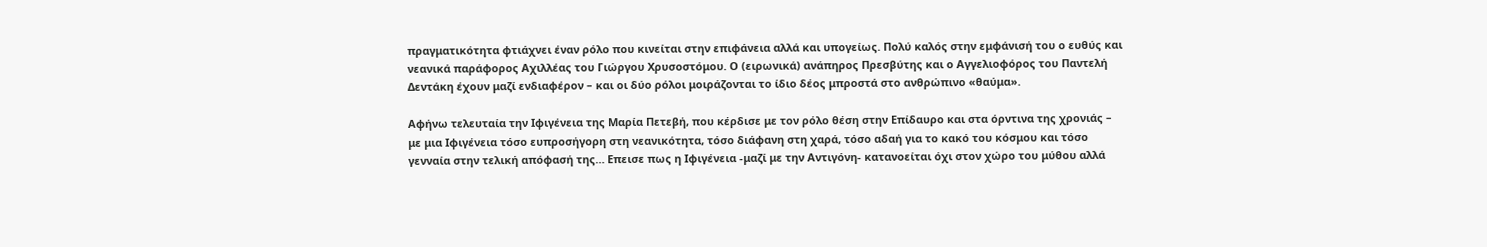πραγματικότητα φτιάχνει έναν ρόλο που κινείται στην επιφάνεια αλλά και υπογείως. Πολύ καλός στην εμφάνισή του ο ευθύς και νεανικά παράφορος Αχιλλέας του Γιώργου Χρυσοστόμου. Ο (ειρωνικά) ανάπηρος Πρεσβύτης και ο Αγγελιοφόρος του Παντελή Δεντάκη έχουν μαζί ενδιαφέρον – και οι δύο ρόλοι μοιράζονται το ίδιο δέος μπροστά στο ανθρώπινο «θαύμα».

Αφήνω τελευταία την Ιφιγένεια της Μαρία Πετεβή, που κέρδισε με τον ρόλο θέση στην Επίδαυρο και στα όρντινα της χρονιάς – με μια Ιφιγένεια τόσο ευπροσήγορη στη νεανικότητα, τόσο διάφανη στη χαρά, τόσο αδαή για το κακό του κόσμου και τόσο γενναία στην τελική απόφασή της… Επεισε πως η Ιφιγένεια -μαζί με την Αντιγόνη- κατανοείται όχι στον χώρο του μύθου αλλά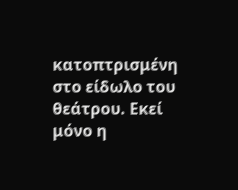κατοπτρισμένη στο είδωλο του θεάτρου. Εκεί μόνο η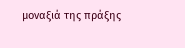μοναξιά της πράξης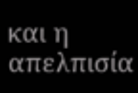και η απελπισία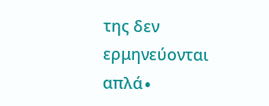της δεν ερμηνεύονται απλά∙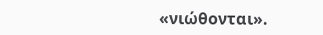«νιώθονται».